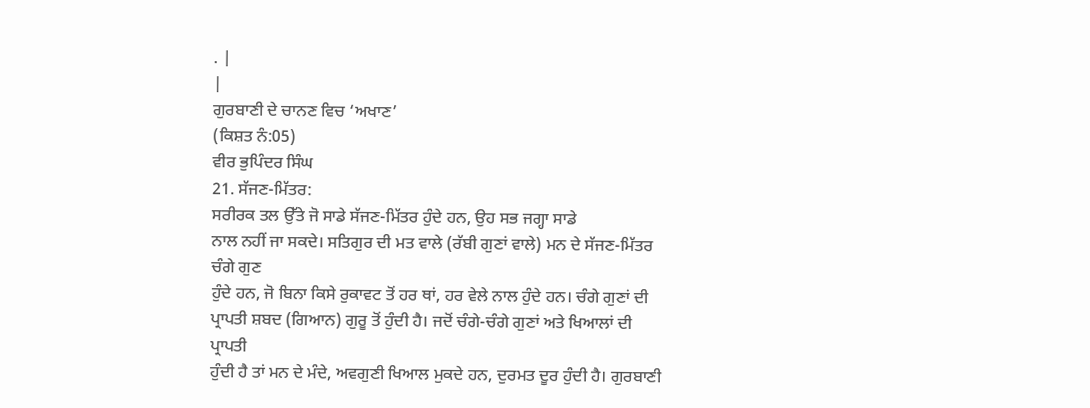. |
|
ਗੁਰਬਾਣੀ ਦੇ ਚਾਨਣ ਵਿਚ ‘ਅਖਾਣ’
(ਕਿਸ਼ਤ ਨੰ:05)
ਵੀਰ ਭੁਪਿੰਦਰ ਸਿੰਘ
21. ਸੱਜਣ-ਮਿੱਤਰ:
ਸਰੀਰਕ ਤਲ ਉੱਤੇ ਜੋ ਸਾਡੇ ਸੱਜਣ-ਮਿੱਤਰ ਹੁੰਦੇ ਹਨ, ਉਹ ਸਭ ਜਗ੍ਹਾ ਸਾਡੇ
ਨਾਲ ਨਹੀਂ ਜਾ ਸਕਦੇ। ਸਤਿਗੁਰ ਦੀ ਮਤ ਵਾਲੇ (ਰੱਬੀ ਗੁਣਾਂ ਵਾਲੇ) ਮਨ ਦੇ ਸੱਜਣ-ਮਿੱਤਰ ਚੰਗੇ ਗੁਣ
ਹੁੰਦੇ ਹਨ, ਜੋ ਬਿਨਾ ਕਿਸੇ ਰੁਕਾਵਟ ਤੋਂ ਹਰ ਥਾਂ, ਹਰ ਵੇਲੇ ਨਾਲ ਹੁੰਦੇ ਹਨ। ਚੰਗੇ ਗੁਣਾਂ ਦੀ
ਪ੍ਰਾਪਤੀ ਸ਼ਬਦ (ਗਿਆਨ) ਗੁਰੂ ਤੋਂ ਹੁੰਦੀ ਹੈ। ਜਦੋਂ ਚੰਗੇ-ਚੰਗੇ ਗੁਣਾਂ ਅਤੇ ਖਿਆਲਾਂ ਦੀ ਪ੍ਰਾਪਤੀ
ਹੁੰਦੀ ਹੈ ਤਾਂ ਮਨ ਦੇ ਮੰਦੇ, ਅਵਗੁਣੀ ਖਿਆਲ ਮੁਕਦੇ ਹਨ, ਦੁਰਮਤ ਦੂਰ ਹੁੰਦੀ ਹੈ। ਗੁਰਬਾਣੀ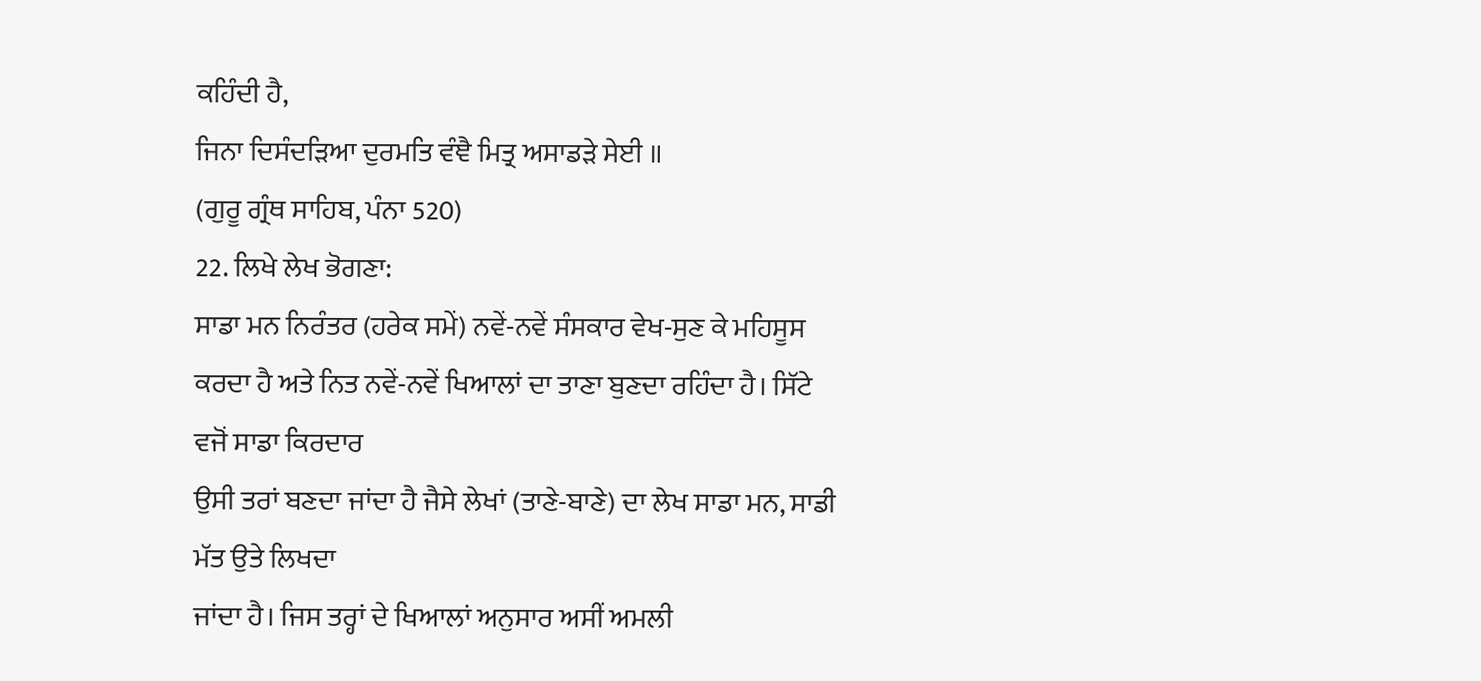ਕਹਿੰਦੀ ਹੈ,
ਜਿਨਾ ਦਿਸੰਦੜਿਆ ਦੁਰਮਤਿ ਵੰਞੈ ਮਿਤ੍ਰ ਅਸਾਡੜੇ ਸੇਈ ॥
(ਗੁਰੂ ਗ੍ਰੰਥ ਸਾਹਿਬ, ਪੰਨਾ 520)
22. ਲਿਖੇ ਲੇਖ ਭੋਗਣਾ:
ਸਾਡਾ ਮਨ ਨਿਰੰਤਰ (ਹਰੇਕ ਸਮੇਂ) ਨਵੇਂ-ਨਵੇਂ ਸੰਸਕਾਰ ਵੇਖ-ਸੁਣ ਕੇ ਮਹਿਸੂਸ
ਕਰਦਾ ਹੈ ਅਤੇ ਨਿਤ ਨਵੇਂ-ਨਵੇਂ ਖਿਆਲਾਂ ਦਾ ਤਾਣਾ ਬੁਣਦਾ ਰਹਿੰਦਾ ਹੈ। ਸਿੱਟੇ ਵਜੋਂ ਸਾਡਾ ਕਿਰਦਾਰ
ਉਸੀ ਤਰਾਂ ਬਣਦਾ ਜਾਂਦਾ ਹੈ ਜੈਸੇ ਲੇਖਾਂ (ਤਾਣੇ-ਬਾਣੇ) ਦਾ ਲੇਖ ਸਾਡਾ ਮਨ, ਸਾਡੀ ਮੱਤ ਉਤੇ ਲਿਖਦਾ
ਜਾਂਦਾ ਹੈ। ਜਿਸ ਤਰ੍ਹਾਂ ਦੇ ਖਿਆਲਾਂ ਅਨੁਸਾਰ ਅਸੀਂ ਅਮਲੀ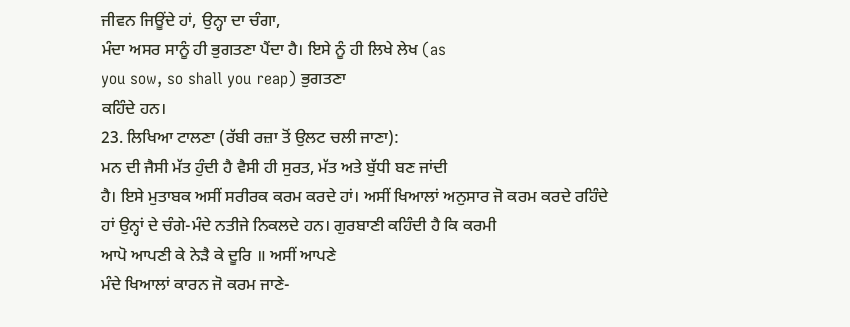ਜੀਵਨ ਜਿਊਂਦੇ ਹਾਂ, ਉਨ੍ਹਾ ਦਾ ਚੰਗਾ,
ਮੰਦਾ ਅਸਰ ਸਾਨੂੰ ਹੀ ਭੁਗਤਣਾ ਪੈਂਦਾ ਹੈ। ਇਸੇ ਨੂੰ ਹੀ ਲਿਖੇ ਲੇਖ (as
you sow, so shall you reap) ਭੁਗਤਣਾ
ਕਹਿੰਦੇ ਹਨ।
23. ਲਿਖਿਆ ਟਾਲਣਾ (ਰੱਬੀ ਰਜ਼ਾ ਤੋਂ ਉਲਟ ਚਲੀ ਜਾਣਾ):
ਮਨ ਦੀ ਜੈਸੀ ਮੱਤ ਹੁੰਦੀ ਹੈ ਵੈਸੀ ਹੀ ਸੁਰਤ, ਮੱਤ ਅਤੇ ਬੁੱਧੀ ਬਣ ਜਾਂਦੀ
ਹੈ। ਇਸੇ ਮੁਤਾਬਕ ਅਸੀਂ ਸਰੀਰਕ ਕਰਮ ਕਰਦੇ ਹਾਂ। ਅਸੀਂ ਖਿਆਲਾਂ ਅਨੁਸਾਰ ਜੋ ਕਰਮ ਕਰਦੇ ਰਹਿੰਦੇ
ਹਾਂ ਉਨ੍ਹਾਂ ਦੇ ਚੰਗੇ-ਮੰਦੇ ਨਤੀਜੇ ਨਿਕਲਦੇ ਹਨ। ਗੁਰਬਾਣੀ ਕਹਿੰਦੀ ਹੈ ਕਿ ਕਰਮੀ
ਆਪੋ ਆਪਣੀ ਕੇ ਨੇੜੈ ਕੇ ਦੂਰਿ ॥ ਅਸੀਂ ਆਪਣੇ
ਮੰਦੇ ਖਿਆਲਾਂ ਕਾਰਨ ਜੋ ਕਰਮ ਜਾਣੇ-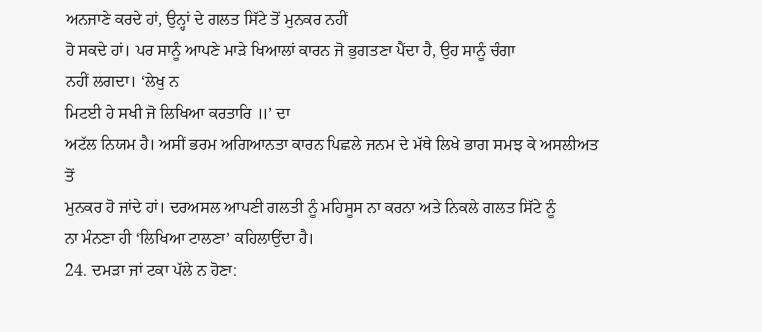ਅਨਜਾਣੇ ਕਰਦੇ ਹਾਂ, ਉਨ੍ਹਾਂ ਦੇ ਗਲਤ ਸਿੱਟੇ ਤੋਂ ਮੁਨਕਰ ਨਹੀਂ
ਹੋ ਸਕਦੇ ਹਾਂ। ਪਰ ਸਾਨੂੰ ਆਪਣੇ ਮਾੜੇ ਖਿਆਲਾਂ ਕਾਰਨ ਜੋ ਭੁਗਤਣਾ ਪੈਂਦਾ ਹੈ, ਉਹ ਸਾਨੂੰ ਚੰਗਾ
ਨਹੀਂ ਲਗਦਾ। ‘ਲੇਖੁ ਨ
ਮਿਟਈ ਹੇ ਸਖੀ ਜੋ ਲਿਖਿਆ ਕਰਤਾਰਿ ॥’ ਦਾ
ਅਟੱਲ ਨਿਯਮ ਹੈ। ਅਸੀਂ ਭਰਮ ਅਗਿਆਨਤਾ ਕਾਰਨ ਪਿਛਲੇ ਜਨਮ ਦੇ ਮੱਥੇ ਲਿਖੇ ਭਾਗ ਸਮਝ ਕੇ ਅਸਲੀਅਤ ਤੋਂ
ਮੁਨਕਰ ਹੋ ਜਾਂਦੇ ਹਾਂ। ਦਰਅਸਲ ਆਪਣੀ ਗਲਤੀ ਨੂੰ ਮਹਿਸੂਸ ਨਾ ਕਰਨਾ ਅਤੇ ਨਿਕਲੇ ਗਲਤ ਸਿੱਟੇ ਨੂੰ
ਨਾ ਮੰਨਣਾ ਹੀ ‘ਲਿਖਿਆ ਟਾਲਣਾ’ ਕਹਿਲਾਉਂਦਾ ਹੈ।
24. ਦਮੜਾ ਜਾਂ ਟਕਾ ਪੱਲੇ ਨ ਹੋਣਾ: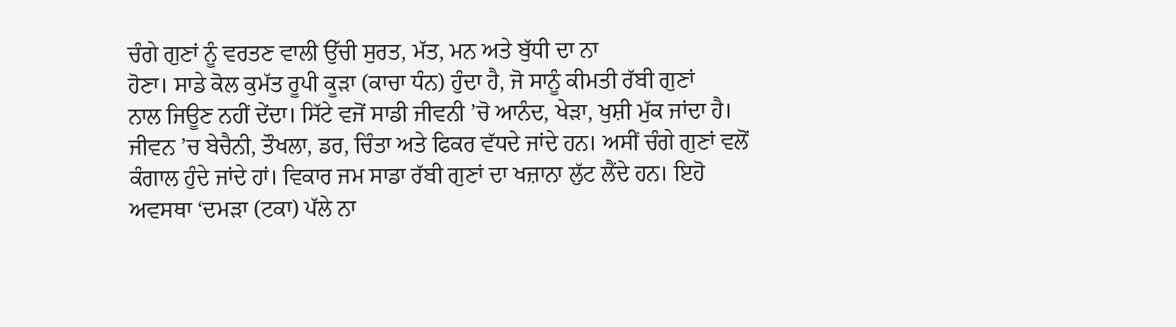ਚੰਗੇ ਗੁਣਾਂ ਨੂੰ ਵਰਤਣ ਵਾਲੀ ਉੱਚੀ ਸੁਰਤ, ਮੱਤ, ਮਨ ਅਤੇ ਬੁੱਧੀ ਦਾ ਨਾ
ਹੋਣਾ। ਸਾਡੇ ਕੋਲ ਕੁਮੱਤ ਰੂਪੀ ਕੂੜਾ (ਕਾਚਾ ਧੰਨ) ਹੁੰਦਾ ਹੈ, ਜੋ ਸਾਨੂੰ ਕੀਮਤੀ ਰੱਬੀ ਗੁਣਾਂ
ਨਾਲ ਜਿਊਣ ਨਹੀਂ ਦੇਂਦਾ। ਸਿੱਟੇ ਵਜੋਂ ਸਾਡੀ ਜੀਵਨੀ ’ਚੋ ਆਨੰਦ, ਖੇੜਾ, ਖੁਸ਼ੀ ਮੁੱਕ ਜਾਂਦਾ ਹੈ।
ਜੀਵਨ ’ਚ ਬੇਚੈਨੀ, ਤੌਖਲਾ, ਡਰ, ਚਿੰਤਾ ਅਤੇ ਫਿਕਰ ਵੱਧਦੇ ਜਾਂਦੇ ਹਨ। ਅਸੀਂ ਚੰਗੇ ਗੁਣਾਂ ਵਲੋਂ
ਕੰਗਾਲ ਹੁੰਦੇ ਜਾਂਦੇ ਹਾਂ। ਵਿਕਾਰ ਜਮ ਸਾਡਾ ਰੱਬੀ ਗੁਣਾਂ ਦਾ ਖਜ਼ਾਨਾ ਲੁੱਟ ਲੈਂਦੇ ਹਨ। ਇਹੋ
ਅਵਸਥਾ ‘ਦਮੜਾ (ਟਕਾ) ਪੱਲੇ ਨਾ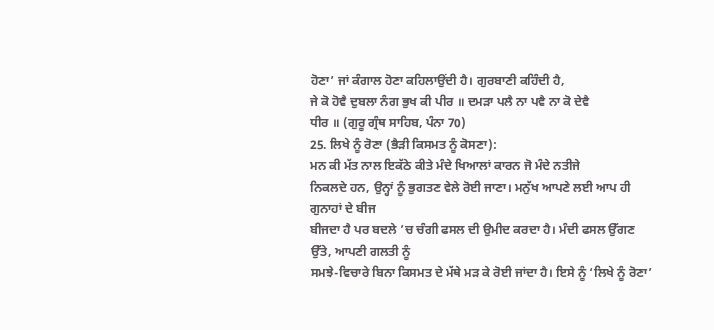ਹੋਣਾ’ ਜਾਂ ਕੰਗਾਲ ਹੋਣਾ ਕਹਿਲਾਉਂਦੀ ਹੈ। ਗੁਰਬਾਣੀ ਕਹਿੰਦੀ ਹੈ,
ਜੇ ਕੋ ਹੋਵੈ ਦੁਬਲਾ ਨੰਗ ਭੁਖ ਕੀ ਪੀਰ ॥ ਦਮੜਾ ਪਲੈ ਨਾ ਪਵੈ ਨਾ ਕੋ ਦੇਵੈ
ਧੀਰ ॥ (ਗੁਰੂ ਗ੍ਰੰਥ ਸਾਹਿਬ, ਪੰਨਾ 70)
25. ਲਿਖੇ ਨੂੰ ਰੋਣਾ (ਭੈੜੀ ਕਿਸਮਤ ਨੂੰ ਕੋਸਣਾ):
ਮਨ ਕੀ ਮੱਤ ਨਾਲ ਇਕੱਠੇ ਕੀਤੇ ਮੰਦੇ ਖਿਆਲਾਂ ਕਾਰਨ ਜੋ ਮੰਦੇ ਨਤੀਜੇ
ਨਿਕਲਦੇ ਹਨ, ਉਨ੍ਹਾਂ ਨੂੰ ਭੁਗਤਣ ਵੇਲੇ ਰੋਈ ਜਾਣਾ। ਮਨੁੱਖ ਆਪਣੇ ਲਈ ਆਪ ਹੀ ਗੁਨਾਹਾਂ ਦੇ ਬੀਜ
ਬੀਜਦਾ ਹੈ ਪਰ ਬਦਲੇ ’ਚ ਚੰਗੀ ਫਸਲ ਦੀ ਉਮੀਦ ਕਰਦਾ ਹੈ। ਮੰਦੀ ਫਸਲ ਉੱਗਣ ਉੱਤੇ, ਆਪਣੀ ਗਲਤੀ ਨੂੰ
ਸਮਝੇ-ਵਿਚਾਰੇ ਬਿਨਾ ਕਿਸਮਤ ਦੇ ਮੱਥੇ ਮੜ ਕੇ ਰੋਈ ਜਾਂਦਾ ਹੈ। ਇਸੇ ਨੂੰ ‘ਲਿਖੇ ਨੂੰ ਰੋਣਾ’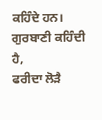ਕਹਿੰਦੇ ਹਨ। ਗੁਰਬਾਣੀ ਕਹਿੰਦੀ ਹੈ,
ਫਰੀਦਾ ਲੋੜੈ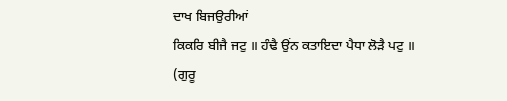ਦਾਖ ਬਿਜਉਰੀਆਂ
ਕਿਕਰਿ ਬੀਜੈ ਜਟੁ ॥ ਹੰਢੈ ਉਂਨ ਕਤਾਇਦਾ ਪੈਧਾ ਲੋੜੈ ਪਟੁ ॥
(ਗੁਰੂ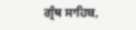ਗ੍ਰੰਥ ਸਾਹਿਬ,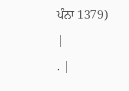ਪੰਨਾ 1379)
|
. |